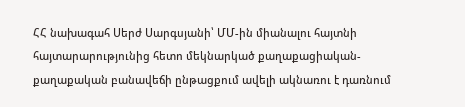ՀՀ նախագահ Սերժ Սարգսյանի՝ ՄՄ-ին միանալու հայտնի հայտարարությունից հետո մեկնարկած քաղաքացիական-քաղաքական բանավեճի ընթացքում ավելի ակնառու է դառնում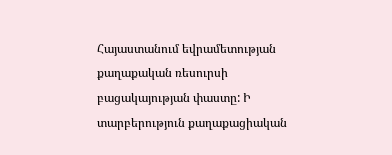Հայաստանում եվրամետության քաղաքական ռեսուրսի բացակայության փաստը: Ի տարբերություն քաղաքացիական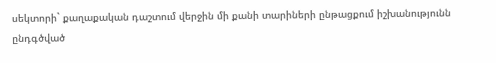սեկտորի` քաղաքական դաշտում վերջին մի քանի տարիների ընթացքում իշխանությունն ընդգծված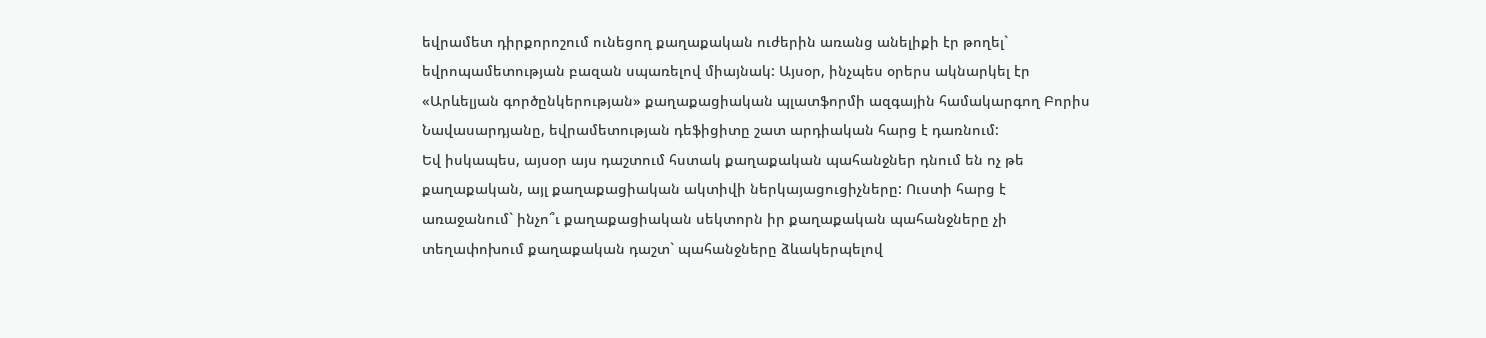եվրամետ դիրքորոշում ունեցող քաղաքական ուժերին առանց անելիքի էր թողել` եվրոպամետության բազան սպառելով միայնակ: Այսօր, ինչպես օրերս ակնարկել էր «Արևելյան գործընկերության» քաղաքացիական պլատֆորմի ազգային համակարգող Բորիս Նավասարդյանը, եվրամետության դեֆիցիտը շատ արդիական հարց է դառնում:
Եվ իսկապես, այսօր այս դաշտում հստակ քաղաքական պահանջներ դնում են ոչ թե քաղաքական, այլ քաղաքացիական ակտիվի ներկայացուցիչները: Ուստի հարց է առաջանում` ինչո՞ւ քաղաքացիական սեկտորն իր քաղաքական պահանջները չի տեղափոխում քաղաքական դաշտ` պահանջները ձևակերպելով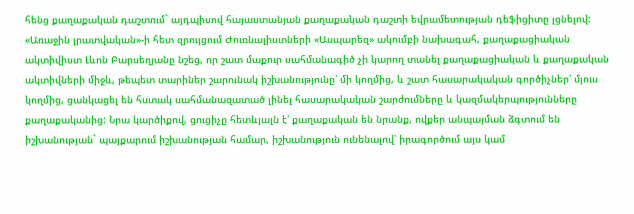հենց քաղաքական դաշտում` այդպիսով հայաստանյան քաղաքական դաշտի եվրամետության դեֆիցիտը լցնելով:
«Առաջին լրատվական»-ի հետ զրույցում Ժուռնալիստների «Ասպարեզ» ակումբի նախագահ, քաղաքացիական ակտիվիստ Լևոն Բարսեղյանը նշեց, որ շատ մաքուր սահմանագիծ չի կարող տանել քաղաքացիական և քաղաքական ակտիվների միջև, թեպետ տարիներ շարունակ իշխանությունը՝ մի կողմից, և շատ հասարակական գործիչներ՝ մյուս կողմից, ցանկացել են հստակ սահմանազատած լինել հասարակական շարժումները և կազմակերպությունները քաղաքականից: Նրա կարծիքով, ցուցիչը հետևյալն է՝ քաղաքական են նրանք, ովքեր անպայման ձգտում են իշխանության` պայքարում իշխանության համար, իշխանություն ունենալով՝ իրագործում այս կամ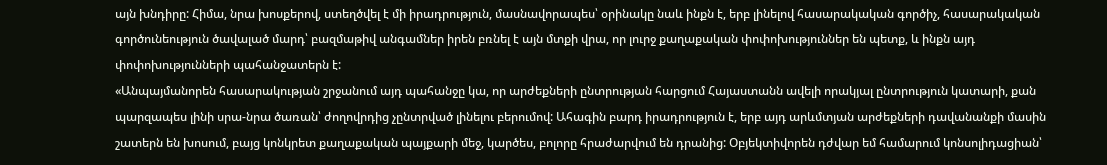այն խնդիրը: Հիմա, նրա խոսքերով, ստեղծվել է մի իրադրություն, մասնավորապես՝ օրինակը նաև ինքն է, երբ լինելով հասարակական գործիչ, հասարակական գործունեություն ծավալած մարդ՝ բազմաթիվ անգամներ իրեն բռնել է այն մտքի վրա, որ լուրջ քաղաքական փոփոխություններ են պետք, և ինքն այդ փոփոխությունների պահանջատերն է:
«Անպայմանորեն հասարակության շրջանում այդ պահանջը կա, որ արժեքների ընտրության հարցում Հայաստանն ավելի որակյալ ընտրություն կատարի, քան պարզապես լինի սրա-նրա ծառան՝ ժողովրդից չընտրված լինելու բերումով: Ահագին բարդ իրադրություն է, երբ այդ արևմտյան արժեքների դավանանքի մասին շատերն են խոսում, բայց կոնկրետ քաղաքական պայքարի մեջ, կարծես, բոլորը հրաժարվում են դրանից: Օբյեկտիվորեն դժվար եմ համարում կոնսոլիդացիան՝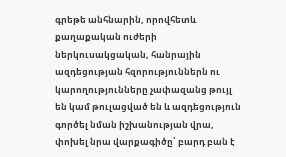գրեթե անհնարին, որովհետև քաղաքական ուժերի ներկուսակցական, հանրային ազդեցության հզորություններն ու կարողությունները չափազանց թույլ են կամ թուլացված են և ազդեցություն գործել նման իշխանության վրա, փոխել նրա վարքագիծը՝ բարդ բան է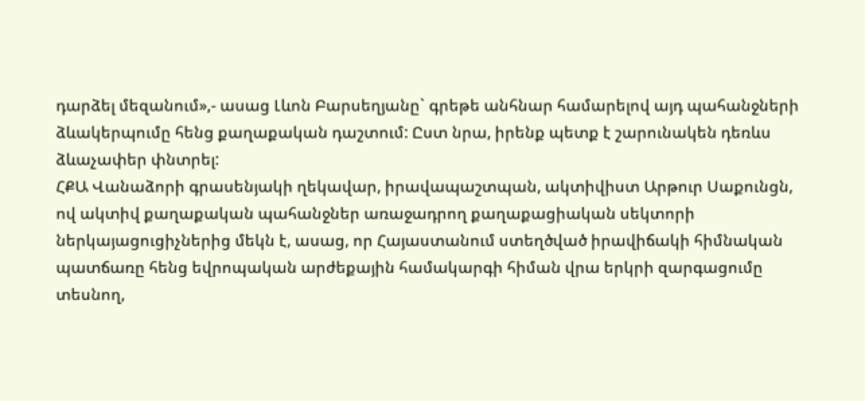դարձել մեզանում»,- ասաց Լևոն Բարսեղյանը` գրեթե անհնար համարելով այդ պահանջների ձևակերպումը հենց քաղաքական դաշտում: Ըստ նրա, իրենք պետք է շարունակեն դեռևս ձևաչափեր փնտրել:
ՀՔԱ Վանաձորի գրասենյակի ղեկավար, իրավապաշտպան, ակտիվիստ Արթուր Սաքունցն, ով ակտիվ քաղաքական պահանջներ առաջադրող քաղաքացիական սեկտորի ներկայացուցիչներից մեկն է, ասաց, որ Հայաստանում ստեղծված իրավիճակի հիմնական պատճառը հենց եվրոպական արժեքային համակարգի հիման վրա երկրի զարգացումը տեսնող,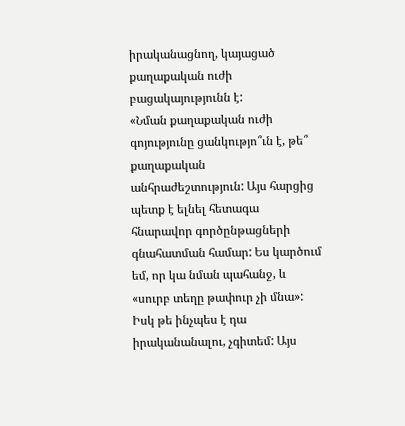իրականացնող, կայացած քաղաքական ուժի բացակայությունն է:
«Նման քաղաքական ուժի գոյությունը ցանկությո՞ւն է, թե՞ քաղաքական անհրաժեշտություն: Այս հարցից պետք է ելնել հետագա հնարավոր գործընթացների գնահատման համար: Ես կարծում եմ, որ կա նման պահանջ, և «սուրբ տեղը թափուր չի մնա»: Իսկ թե ինչպես է դա իրականանալու, չգիտեմ: Այս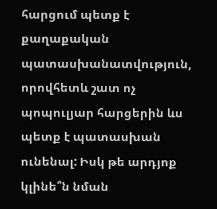հարցում պետք է քաղաքական պատասխանատվություն, որովհետև շատ ոչ պոպուլյար հարցերին ևս պետք է պատասխան ունենալ: Իսկ թե արդյոք կլինե՞ն նման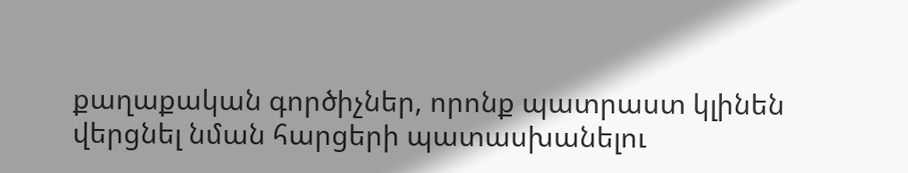քաղաքական գործիչներ, որոնք պատրաստ կլինեն վերցնել նման հարցերի պատասխանելու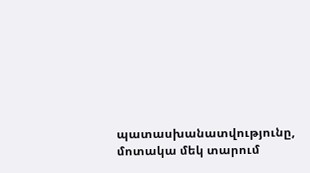պատասխանատվությունը, մոտակա մեկ տարում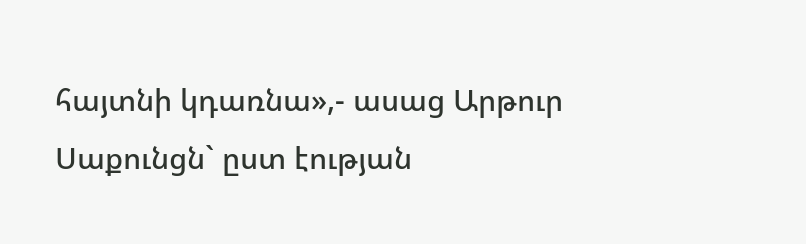հայտնի կդառնա»,- ասաց Արթուր Սաքունցն` ըստ էության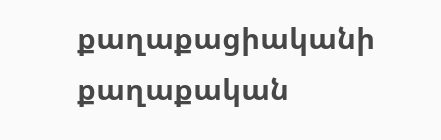քաղաքացիականի քաղաքական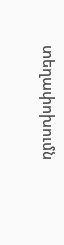տեղափոխումն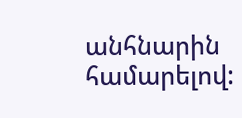անհնարին համարելով: